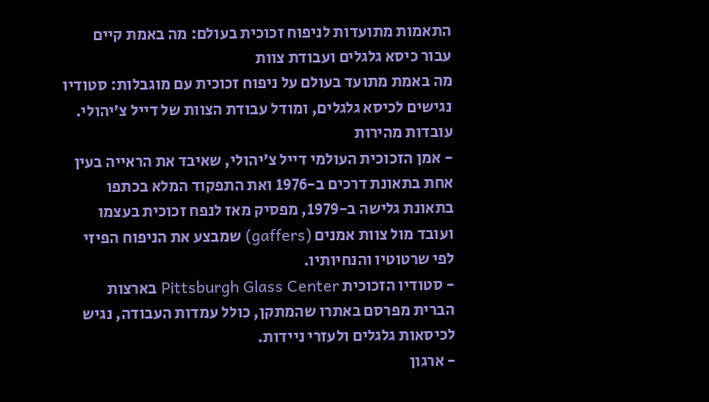התאמות מתועדות לניפוח זכוכית בעולם: מה באמת קיים עבור כיסא גלגלים ועבודת צוות
מה באמת מתועד בעולם על ניפוח זכוכית עם מוגבלות: סטודיו נגישים לכיסא גלגלים, ומודל עבודת הצוות של דייל צ׳יהולי.
עובדות מהירות
- אמן הזכוכית העולמי דייל צ׳יהולי, שאיבד את הראייה בעין אחת בתאונת דרכים ב-1976 ואת התפקוד המלא בכתפו בתאונת גלישה ב-1979, מפסיק מאז לנפח זכוכית בעצמו ועובד מול צוות אמנים (gaffers) שמבצע את הניפוח הפיזי לפי שרטוטיו והנחיותיו.
- סטודיו הזכוכית Pittsburgh Glass Center בארצות הברית מפרסם באתרו שהמתקן, כולל עמדות העבודה, נגיש לכיסאות גלגלים ולעזרי ניידות.
- ארגון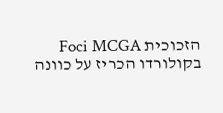הזכוכית Foci MCGA בקולורדו הכריז על כוונה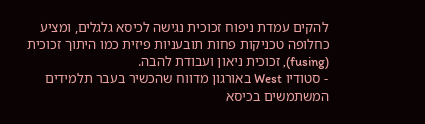להקים עמדת ניפוח זכוכית נגישה לכיסא גלגלים, ומציע כחלופה טכניקות פחות תובעניות פיזית כמו היתוך זכוכית (fusing), זכוכית ניאון ועבודת להבה.
- סטודיו West באורגון מדווח שהכשיר בעבר תלמידים המשתמשים בכיסא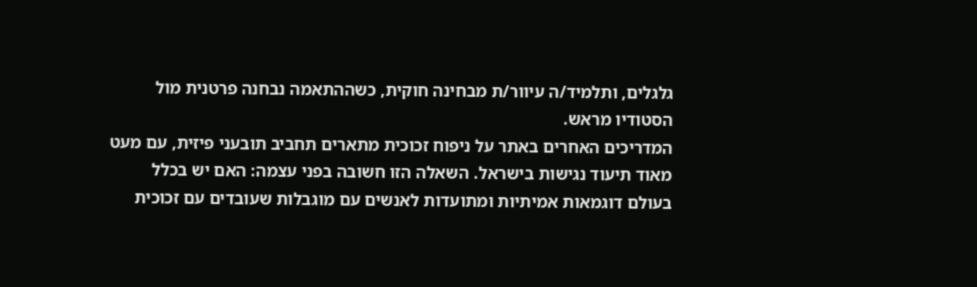גלגלים, ותלמיד/ה עיוור/ת מבחינה חוקית, כשההתאמה נבחנה פרטנית מול הסטודיו מראש.
המדריכים האחרים באתר על ניפוח זכוכית מתארים תחביב תובעני פיזית, עם מעט מאוד תיעוד נגישות בישראל. השאלה הזו חשובה בפני עצמה: האם יש בכלל בעולם דוגמאות אמיתיות ומתועדות לאנשים עם מוגבלות שעובדים עם זכוכית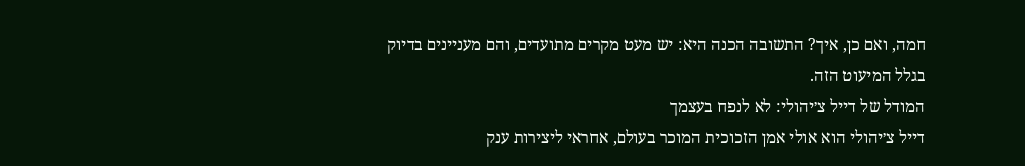חמה, ואם כן, איך? התשובה הכנה היא: יש מעט מקרים מתועדים, והם מעניינים בדיוק בגלל המיעוט הזה.
המודל של דייל צ׳יהולי: לא לנפח בעצמך
דייל צ׳יהולי הוא אולי אמן הזכוכית המוכר בעולם, אחראי ליצירות ענק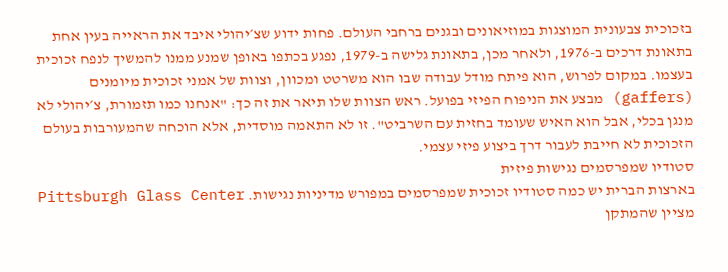בזכוכית צבעונית המוצגות במוזיאונים ובגנים ברחבי העולם. פחות ידוע שצ׳יהולי איבד את הראייה בעין אחת בתאונת דרכים ב-1976, ולאחר מכן, בתאונת גלישה ב-1979, נפגע בכתפו באופן שמנע ממנו להמשיך לנפח זכוכית בעצמו. במקום לפרוש, הוא פיתח מודל עבודה שבו הוא משרטט ומכוון, וצוות של אמני זכוכית מיומנים (gaffers) מבצע את הניפוח הפיזי בפועל. ראש הצוות שלו תיאר את זה כך: "אנחנו כמו תזמורת, צ׳יהולי לא מנגן בכלי, אבל הוא האיש שעומד בחזית עם השרביט". זו לא התאמה מוסדית, אלא הוכחה שהמעורבות בעולם הזכוכית לא חייבת לעבור דרך ביצוע פיזי עצמי.
סטודיו שמפרסמים נגישות פיזית
בארצות הברית יש כמה סטודיו זכוכית שמפרסמים במפורש מדיניות נגישות. Pittsburgh Glass Center מציין שהמתקן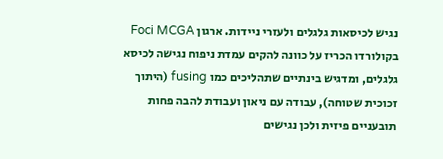נגיש לכיסאות גלגלים ולעזרי ניידות. ארגון Foci MCGA בקולורדו הכריז על כוונה להקים עמדת ניפוח נגישה לכיסא גלגלים, ומדגיש בינתיים שתהליכים כמו fusing (היתוך זכוכית שטוחה), עבודה עם ניאון ועבודת להבה פחות תובעניים פיזית ולכן נגישים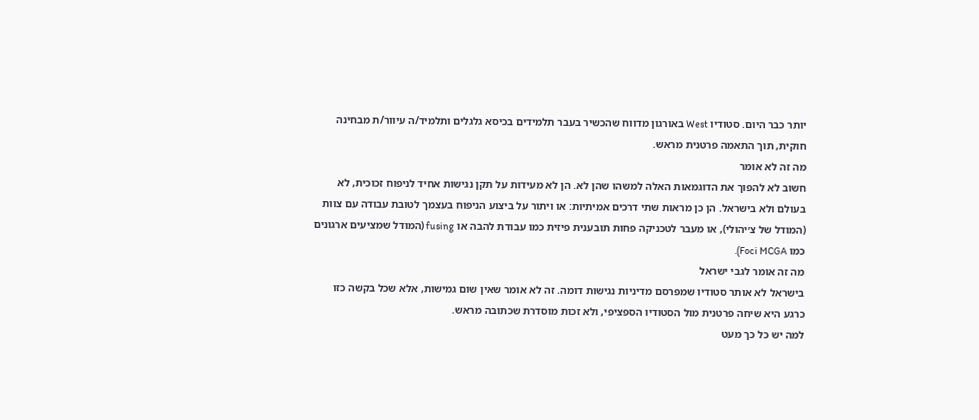יותר כבר היום. סטודיו West באורגון מדווח שהכשיר בעבר תלמידים בכיסא גלגלים ותלמיד/ה עיוור/ת מבחינה חוקית, תוך התאמה פרטנית מראש.
מה זה לא אומר
חשוב לא להפוך את הדוגמאות האלה למשהו שהן לא. הן לא מעידות על תקן נגישות אחיד לניפוח זכוכית, לא בעולם ולא בישראל. הן כן מראות שתי דרכים אמיתיות: או ויתור על ביצוע הניפוח בעצמך לטובת עבודה עם צוות (המודל של צ׳יהולי), או מעבר לטכניקה פחות תובענית פיזית כמו עבודת להבה או fusing (המודל שמציעים ארגונים כמו Foci MCGA).
מה זה אומר לגבי ישראל
בישראל לא אותר סטודיו שמפרסם מדיניות נגישות דומה. זה לא אומר שאין שום גמישות, אלא שכל בקשה כזו כרגע היא שיחה פרטנית מול הסטודיו הספציפי, ולא זכות מוסדרת שכתובה מראש.
למה יש כל כך מעט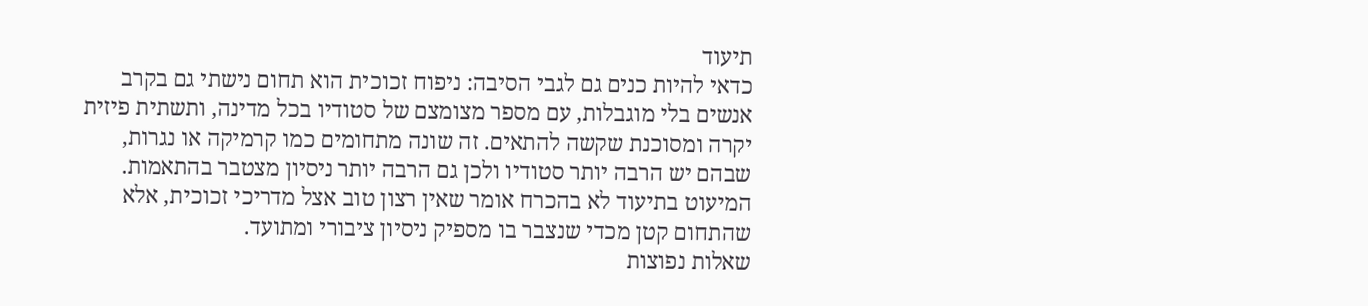תיעוד
כדאי להיות כנים גם לגבי הסיבה: ניפוח זכוכית הוא תחום נישתי גם בקרב אנשים בלי מוגבלות, עם מספר מצומצם של סטודיו בכל מדינה, ותשתית פיזית יקרה ומסוכנת שקשה להתאים. זה שונה מתחומים כמו קרמיקה או נגרות, שבהם יש הרבה יותר סטודיו ולכן גם הרבה יותר ניסיון מצטבר בהתאמות. המיעוט בתיעוד לא בהכרח אומר שאין רצון טוב אצל מדריכי זכוכית, אלא שהתחום קטן מכדי שנצבר בו מספיק ניסיון ציבורי ומתועד.
שאלות נפוצות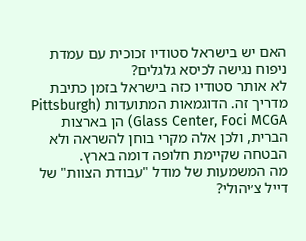האם יש בישראל סטודיו זכוכית עם עמדת ניפוח נגישה לכיסא גלגלים?
לא אותר סטודיו כזה בישראל בזמן כתיבת מדריך זה. הדוגמאות המתועדות (Pittsburgh Glass Center, Foci MCGA) הן בארצות הברית, ולכן אלה מקרי בוחן להשראה ולא הבטחה שקיימת חלופה דומה בארץ.
מה המשמעות של מודל "עבודת הצוות" של דייל צ׳יהולי?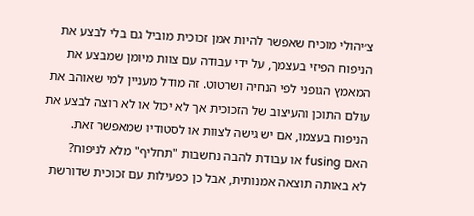צ׳יהולי מוכיח שאפשר להיות אמן זכוכית מוביל גם בלי לבצע את הניפוח הפיזי בעצמך, על ידי עבודה עם צוות מיומן שמבצע את המאמץ הגופני לפי הנחיה ושרטוט. זה מודל מעניין למי שאוהב את עולם התוכן והעיצוב של הזכוכית אך לא יכול או לא רוצה לבצע את הניפוח בעצמו, אם יש גישה לצוות או לסטודיו שמאפשר זאת.
האם fusing או עבודת להבה נחשבות "תחליף" מלא לניפוח?
לא באותה תוצאה אמנותית, אבל כן כפעילות עם זכוכית שדורשת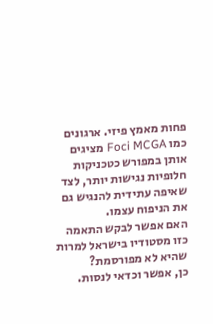פחות מאמץ פיזי. ארגונים כמו Foci MCGA מציגים אותן במפורש כטכניקות חלופיות נגישות יותר, לצד שאיפה עתידית להנגיש גם את הניפוח עצמו.
האם אפשר לבקש התאמה כזו מסטודיו בישראל למרות שהיא לא מפורסמת?
כן, אפשר וכדאי לנסות.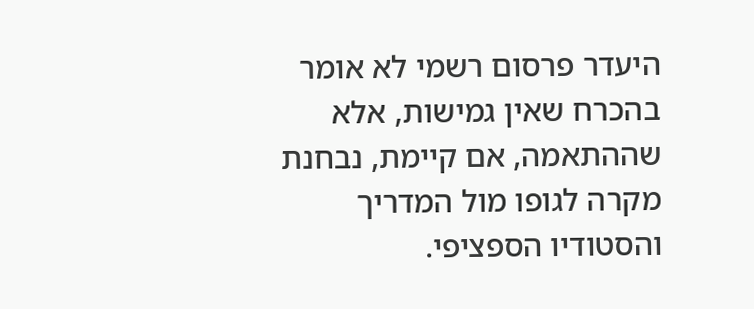היעדר פרסום רשמי לא אומר בהכרח שאין גמישות, אלא שההתאמה, אם קיימת, נבחנת מקרה לגופו מול המדריך והסטודיו הספציפי.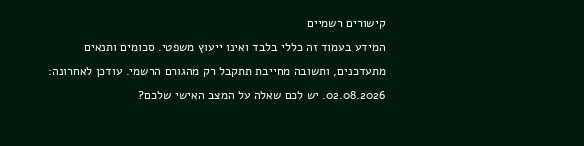קישורים רשמיים
המידע בעמוד זה כללי בלבד ואינו ייעוץ משפטי. סכומים ותנאים מתעדכנים, ותשובה מחייבת תתקבל רק מהגורם הרשמי. עודכן לאחרונה: 02.08.2026. יש לכם שאלה על המצב האישי שלכם?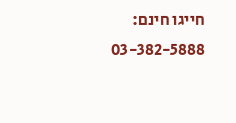חייגו חינם: 03-382-5888